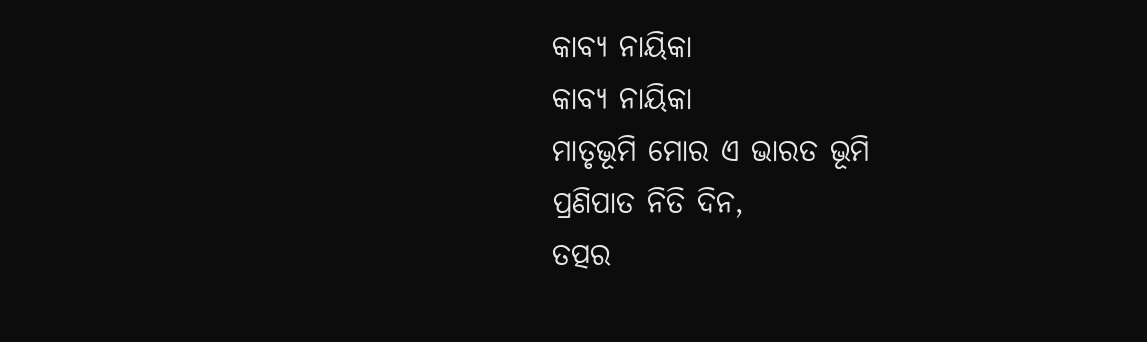କାବ୍ୟ ନାୟିକା
କାବ୍ୟ ନାୟିକା
ମାତୃଭୂମି ମୋର ଏ ଭାରତ ଭୂମି
ପ୍ରଣିପାତ ନିତି ଦିନ,
ତତ୍ପର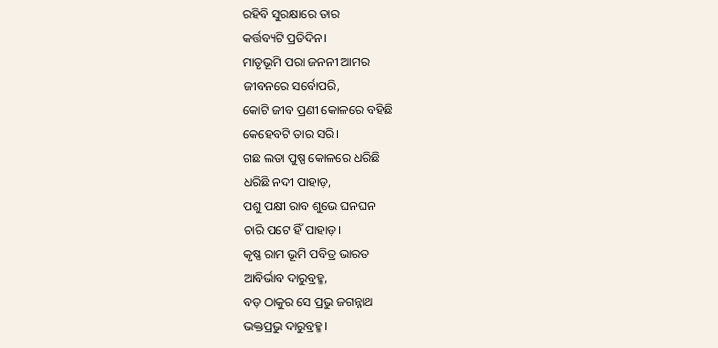ରହିବି ସୁରକ୍ଷାରେ ତାର
କର୍ତ୍ତବ୍ୟଟି ପ୍ରତିଦିନ।
ମାତୃଭୂମି ପରା ଜନନୀ ଆମର
ଜୀବନରେ ସର୍ବୋପରି,
କୋଟି ଜୀବ ପ୍ରଣୀ କୋଳରେ ବହିଛି
କେହେବଟି ତାର ସରି।
ଗଛ ଲତା ପୁଷ୍ପ କୋଳରେ ଧରିଛି
ଧରିଛି ନଦୀ ପାହାଡ଼,
ପଶୁ ପକ୍ଷୀ ରାବ ଶୁଭେ ଘନଘନ
ଚାରି ପଟେ ହିଁ ପାହାଡ଼।
କୃଷ୍ଣ ରାମ ଭୂମି ପବିତ୍ର ଭାରତ
ଆବିର୍ଭାବ ଦାରୁବ୍ରହ୍ମ,
ବଡ଼ ଠାକୁର ସେ ପ୍ରଭୁ ଜଗନ୍ନାଥ
ଭକ୍ତପ୍ରଭୁ ଦାରୁବ୍ରହ୍ମ।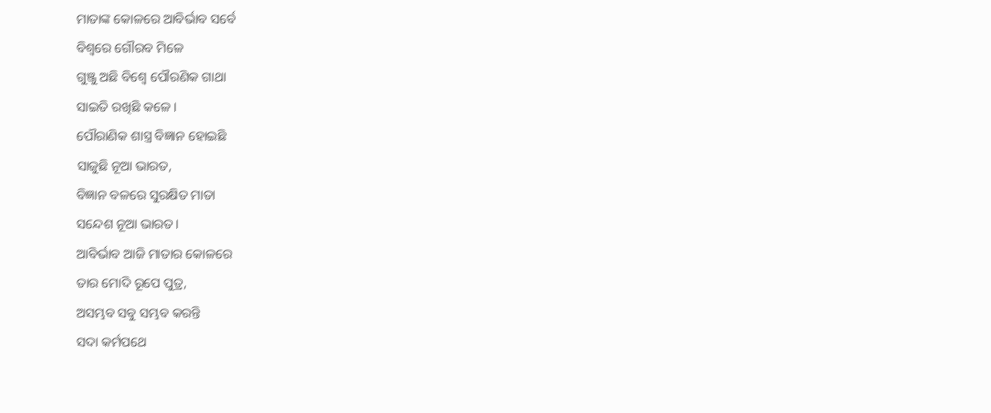ମାତାଙ୍କ କୋଳରେ ଆବିର୍ଭାବ ସର୍ବେ
ବିଶ୍ବରେ ଗୌରବ ମିଳେ
ଗୁଞ୍ଜୁ ଅଛି ବିଶ୍ବେ ପୌରଣିକ ଗାଥା
ସାଇତି ରଖିଛି କଳେ।
ପୌରାଣିକ ଶାସ୍ତ୍ର ବିଜ୍ଞାନ ହୋଇଛି
ସାଜୁଛି ନୂଆ ଭାରତ,
ବିଜ୍ଞାନ ବଳରେ ସୁରକ୍ଷିତ ମାତା
ସନ୍ଦେଶ ନୂଆ ଭାରତ।
ଆବିର୍ଭାବ ଆଜି ମାତାର କୋଳରେ
ତାର ମୋଦି ରୂପେ ପୁତ୍ର,
ଅସମ୍ଭବ ସବୁ ସମ୍ଭବ କରନ୍ତି
ସଦା କର୍ମପଥେ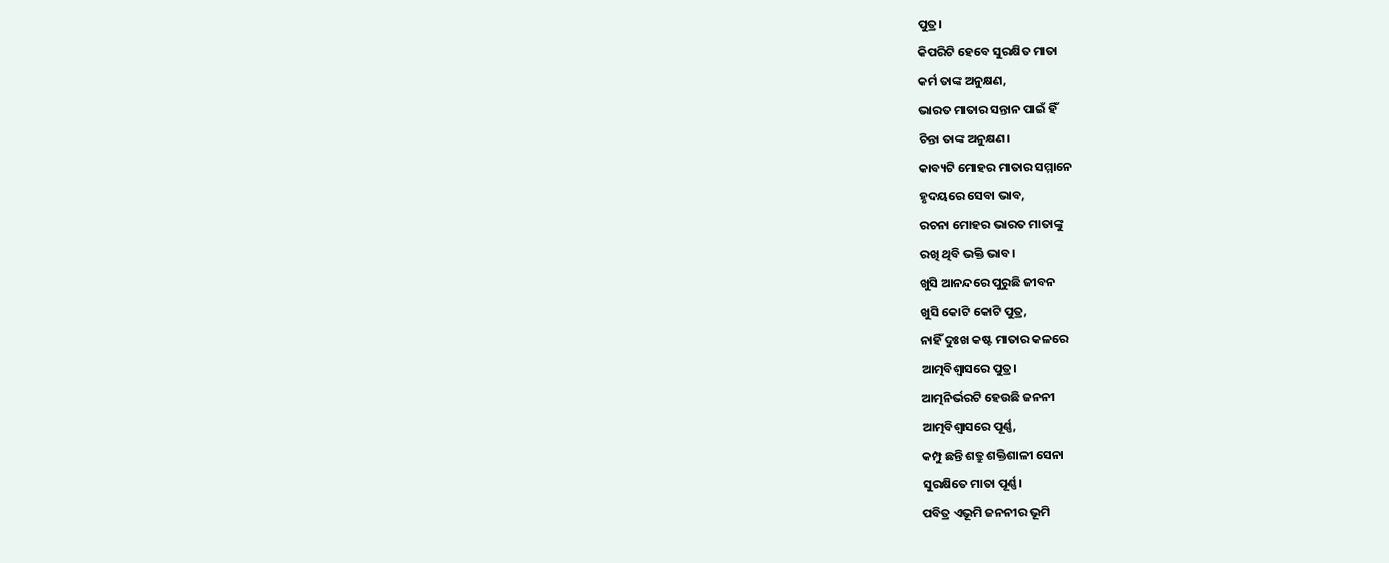ପୁତ୍ର।
କିପରିଟି ହେବେ ସୁରକ୍ଷିତ ମାତା
କର୍ମ ତାଙ୍କ ଅନୁକ୍ଷଣ,
ଭାରତ ମାତାର ସନ୍ତାନ ପାଇଁ ହିଁ
ଚିନ୍ତା ତାଙ୍କ ଅନୁକ୍ଷଣ।
କାବ୍ୟଟି ମୋହର ମାତାର ସମ୍ମାନେ
ହୃଦୟରେ ସେବା ଭାବ,
ରଚନା ମୋହର ଭାରତ ମାତାଙ୍କୁ
ରଖି ଥିବି ଭକ୍ତି ଭାବ।
ଖୁସି ଆନନ୍ଦରେ ପୁରୁଛି ଜୀବନ
ଖୁସି କୋଟି କୋଟି ପୁତ୍ର,
ନାହିଁ ଦୁଃଖ କଷ୍ଟ ମାତାର କଳରେ
ଆତ୍ମବିଶ୍ୱାସରେ ପୁତ୍ର।
ଆତ୍ମନିର୍ଭରଟି ହେଉଛି ଜନନୀ
ଆତ୍ମବିଶ୍ୱାସରେ ପୂର୍ଣ୍ଣ,
କମ୍ପୁ ଛନ୍ତି ଶତ୍ରୁ ଶକ୍ତିଶାଳୀ ସେନା
ସୁରକ୍ଷିତେ ମାତା ପୂର୍ଣ୍ଣ।
ପବିତ୍ର ଏଭୂମି ଜନନୀର ଭୂମି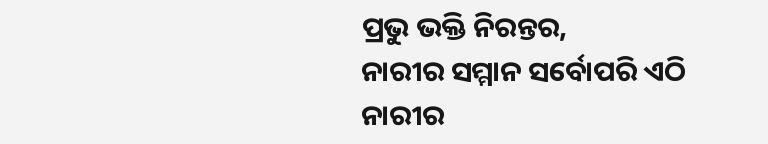ପ୍ରଭୁ ଭକ୍ତି ନିରନ୍ତର,
ନାରୀର ସମ୍ମାନ ସର୍ବୋପରି ଏଠି
ନାରୀର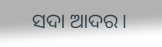ସଦା ଆଦର।